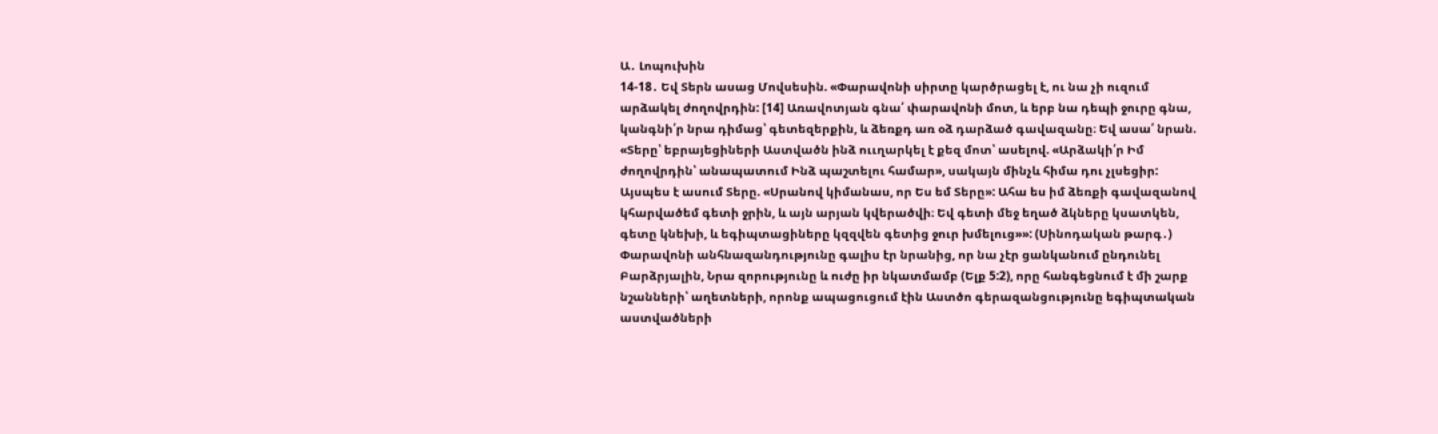Ա․ Լոպուխին
14-18․ Եվ Տերն ասաց Մովսեսին. «Փարավոնի սիրտը կարծրացել է, ու նա չի ուզում արձակել ժողովրդին: [14] Առավոտյան գնա՛ փարավոնի մոտ, և երբ նա դեպի ջուրը գնա, կանգնի՛ր նրա դիմաց՝ գետեզերքին, և ձեռքդ առ օձ դարձած գավազանը։ Եվ ասա՛ նրան. «Տերը՝ եբրայեցիների Աստվածն ինձ ոււղարկել է քեզ մոտ՝ ասելով. «Արձակի՛ր Իմ ժողովրդին՝ անապատում Ինձ պաշտելու համար», սակայն մինչև հիմա դու չլսեցիր: Այսպես է ասում Տերը. «Սրանով կիմանաս, որ Ես եմ Տերը»: Ահա ես իմ ձեռքի գավազանով կհարվածեմ գետի ջրին, և այն արյան կվերածվի։ Եվ գետի մեջ եղած ձկները կսատկեն, գետը կնեխի, և եգիպտացիները կզզվեն գետից ջուր խմելուց»»: (Սինոդական թարգ․)
Փարավոնի անհնազանդությունը գալիս էր նրանից, որ նա չէր ցանկանում ընդունել Բարձրյալին, Նրա զորությունը և ուժը իր նկատմամբ (Ելք 5:2), որը հանգեցնում է մի շարք նշանների՝ աղետների, որոնք ապացուցում էին Աստծո գերազանցությունը եգիպտական աստվածների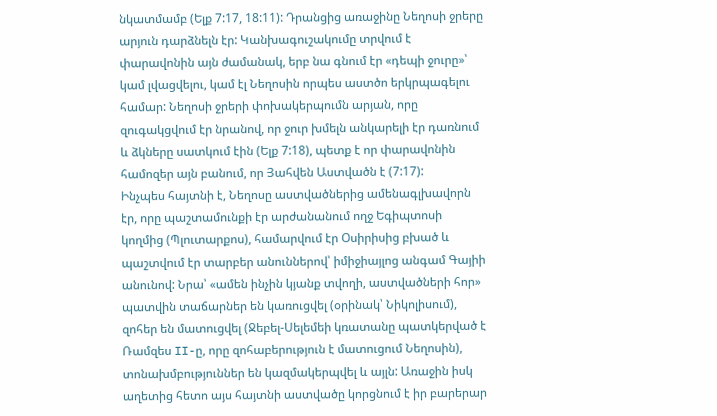նկատմամբ (Ելք 7:17, 18:11): Դրանցից առաջինը Նեղոսի ջրերը արյուն դարձնելն էր: Կանխագուշակումը տրվում է փարավոնին այն ժամանակ, երբ նա գնում էր «դեպի ջուրը»՝ կամ լվացվելու, կամ էլ Նեղոսին որպես աստծո երկրպագելու համար: Նեղոսի ջրերի փոխակերպումն արյան, որը զուգակցվում էր նրանով, որ ջուր խմելն անկարելի էր դառնում և ձկները սատկում էին (Ելք 7:18), պետք է որ փարավոնին համոզեր այն բանում, որ Յահվեն Աստվածն է (7:17):
Ինչպես հայտնի է, Նեղոսը աստվածներից ամենագլխավորն էր, որը պաշտամունքի էր արժանանում ողջ Եգիպտոսի կողմից (Պլուտարքոս), համարվում էր Օսիրիսից բխած և պաշտվում էր տարբեր անուններով՝ իմիջիայլոց անգամ Գայիի անունով: Նրա՝ «ամեն ինչին կյանք տվողի, աստվածների հոր» պատվին տաճարներ են կառուցվել (օրինակ՝ Նիկոլիսում), զոհեր են մատուցվել (Ջեբել-Սելեմեի կռատանը պատկերված է Ռամզես II-ը, որը զոհաբերություն է մատուցում Նեղոսին), տոնախմբություններ են կազմակերպվել և այլն: Առաջին իսկ աղետից հետո այս հայտնի աստվածը կորցնում է իր բարերար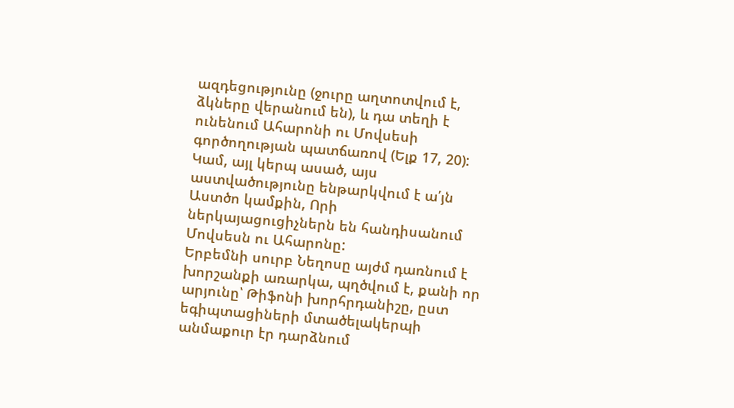ազդեցությունը (ջուրը աղտոտվում է, ձկները վերանում են), և դա տեղի է ունենում Ահարոնի ու Մովսեսի գործողության պատճառով (Ելք 17, 20): Կամ, այլ կերպ ասած, այս աստվածությունը ենթարկվում է ա՛յն Աստծո կամքին, Որի ներկայացուցիչներն են հանդիսանում Մովսեսն ու Ահարոնը:
Երբեմնի սուրբ Նեղոսը այժմ դառնում է խորշանքի առարկա, պղծվում է, քանի որ արյունը՝ Թիֆոնի խորհրդանիշը, ըստ եգիպտացիների մտածելակերպի անմաքուր էր դարձնում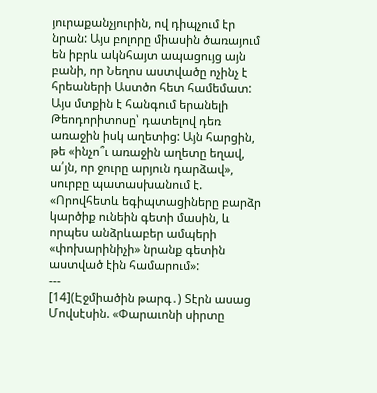յուրաքանչյուրին, ով դիպչում էր նրան: Այս բոլորը միասին ծառայում են իբրև ակնհայտ ապացույց այն բանի, որ Նեղոս աստվածը ոչինչ է հրեաների Աստծո հետ համեմատ: Այս մտքին է հանգում երանելի Թեոդորիտոսը՝ դատելով դեռ առաջին իսկ աղետից: Այն հարցին, թե «ինչո՞ւ առաջին աղետը եղավ, ա՛յն, որ ջուրը արյուն դարձավ», սուրբը պատասխանում է. «Որովհետև եգիպտացիները բարձր կարծիք ունեին գետի մասին, և որպես անձրևաբեր ամպերի «փոխարինիչի» նրանք գետին աստված էին համարում»:
---
[14](Էջմիածին թարգ․) Տէրն ասաց Մովսէսին. «Փարաւոնի սիրտը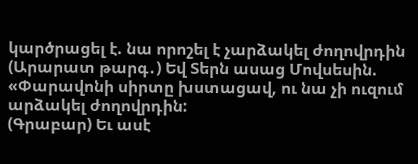կարծրացել է. նա որոշել է չարձակել ժողովրդին
(Արարատ թարգ․) Եվ Տերն ասաց Մովսեսին. «Փարավոնի սիրտը խստացավ, ու նա չի ուզում արձակել ժողովրդին:
(Գրաբար) Եւ ասէ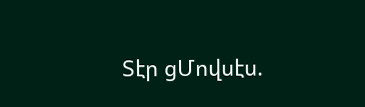Տէր ցՄովսէս.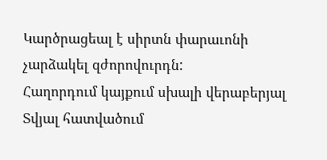Կարծրացեալ է սիրտն փարաւոնի չարձակել զժորովուրդն:
Հաղորդում կայքում սխալի վերաբերյալ
Տվյալ հատվածում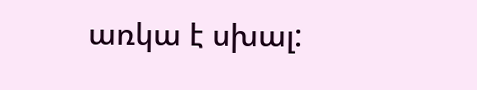առկա է սխալ: